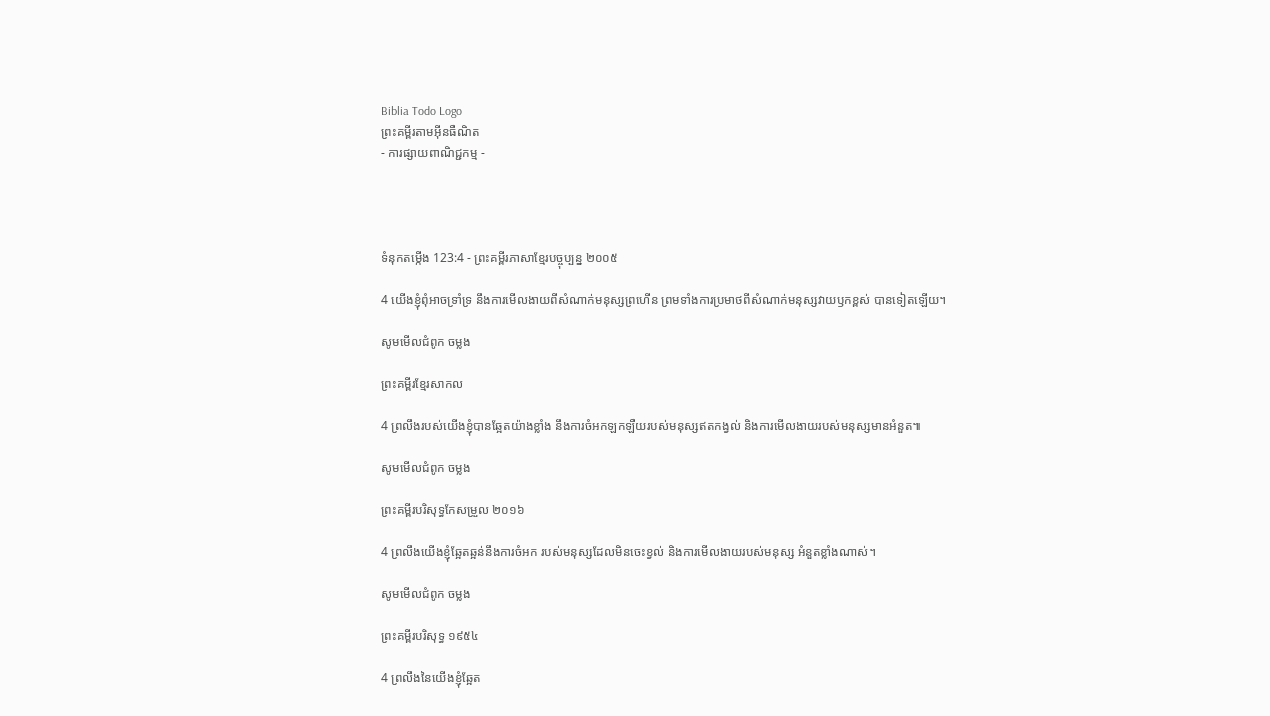Biblia Todo Logo
ព្រះគម្ពីរតាមអ៊ីនធឺណិត
- ការផ្សាយពាណិជ្ជកម្ម -




ទំនុកតម្កើង 123:4 - ព្រះគម្ពីរភាសាខ្មែរបច្ចុប្បន្ន ២០០៥

4 យើងខ្ញុំពុំអាចទ្រាំ‌ទ្រ នឹងការមើល‌ងាយពីសំណាក់មនុស្សព្រហើន ព្រមទាំងការប្រមាថពីសំណាក់មនុស្សវាយ‌ឫកខ្ពស់ បានទៀតឡើយ។

សូមមើលជំពូក ចម្លង

ព្រះគម្ពីរខ្មែរសាកល

4 ព្រលឹងរបស់យើងខ្ញុំបានឆ្អែតយ៉ាងខ្លាំង នឹងការចំអកឡកឡឺយរបស់មនុស្សឥតកង្វល់ និងការមើលងាយរបស់មនុស្សមានអំនួត៕

សូមមើលជំពូក ចម្លង

ព្រះគម្ពីរបរិសុទ្ធកែសម្រួល ២០១៦

4 ព្រលឹងយើងខ្ញុំឆ្អែតឆ្អន់នឹងការចំអក របស់មនុស្សដែលមិនចេះខ្វល់ និងការមើល‌ងាយរបស់មនុស្ស អំនួតខ្លាំងណាស់។

សូមមើលជំពូក ចម្លង

ព្រះគម្ពីរបរិសុទ្ធ ១៩៥៤

4 ព្រលឹងនៃយើងខ្ញុំឆ្អែត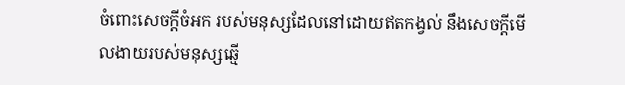ចំពោះសេចក្ដីចំអក របស់មនុស្សដែលនៅដោយឥតកង្វល់ នឹងសេចក្ដីមើល‌ងាយរបស់មនុស្សឆ្មើ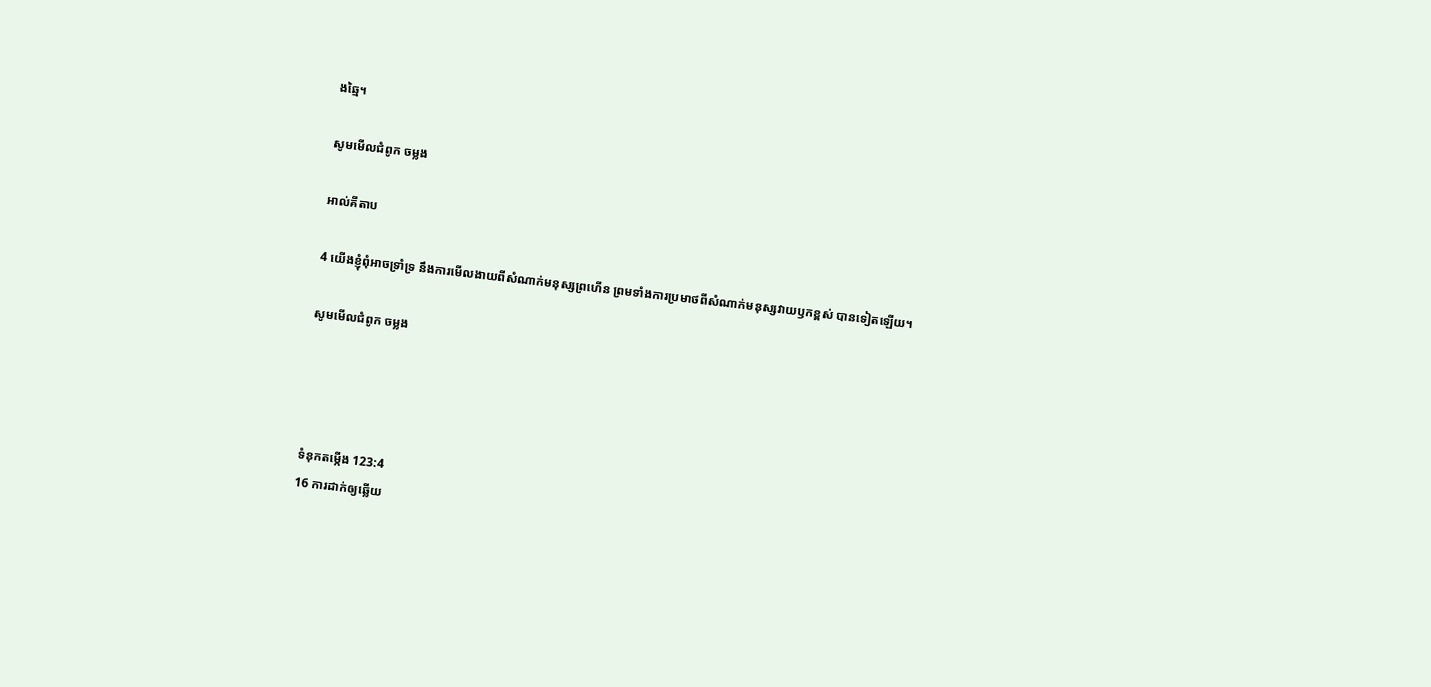ង‌ឆ្មៃ។

សូមមើលជំពូក ចម្លង

អាល់គីតាប

4 យើងខ្ញុំពុំអាចទ្រាំ‌ទ្រ នឹងការមើល‌ងាយពីសំណាក់មនុស្សព្រហើន ព្រមទាំងការប្រមាថពីសំណាក់មនុស្សវាយ‌ឫកខ្ពស់ បានទៀតឡើយ។

សូមមើលជំពូក ចម្លង




ទំនុកតម្កើង 123:4
16 ការដាក់ឲ្យឆ្លើយ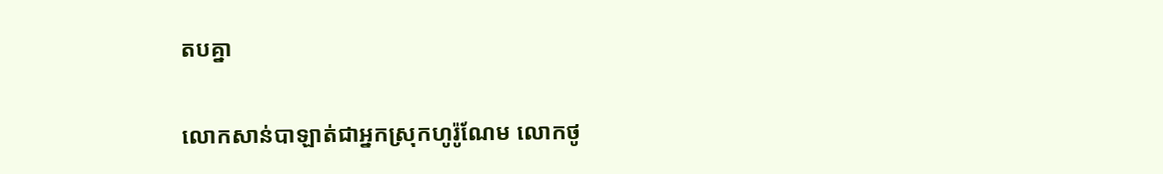តបគ្នា

លោកសាន់បា‌ឡាត់ជាអ្នកស្រុកហូរ៉ូ‌ណែម លោកថូ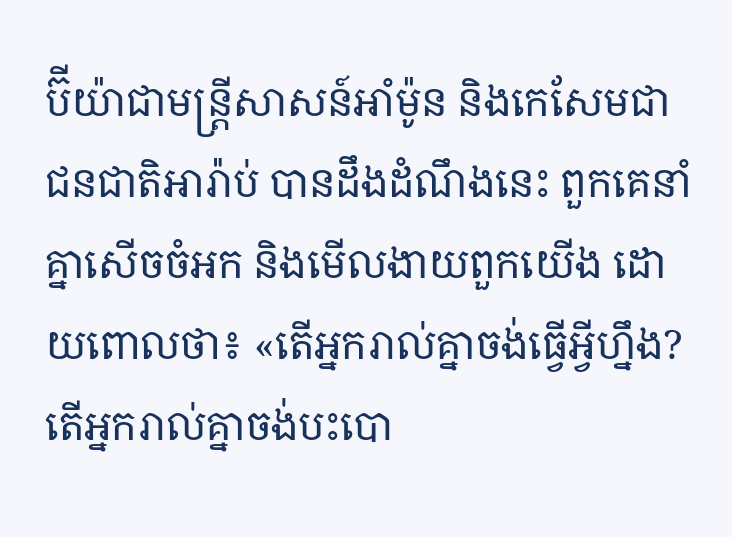ប៊ី‌យ៉ាជាមន្ត្រីសាសន៍អាំម៉ូន និងកេសែមជាជន‌ជាតិអារ៉ាប់ បានដឹងដំណឹងនេះ ពួកគេនាំគ្នាសើចចំអក និងមើល‌ងាយពួកយើង ដោយពោលថា៖ «តើអ្នករាល់គ្នាចង់ធ្វើអ្វីហ្នឹង? តើអ្នករាល់គ្នាចង់បះ‌បោ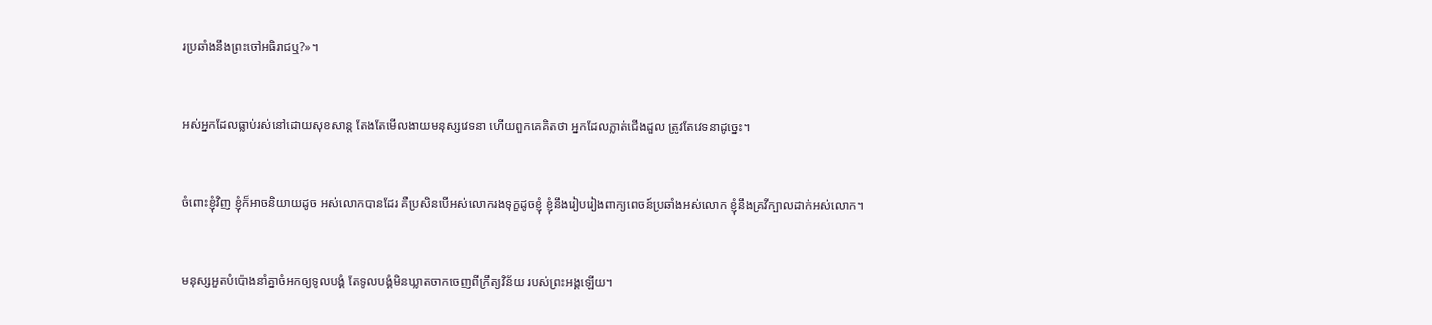រប្រឆាំងនឹងព្រះចៅអធិរាជឬ?»។


អស់អ្នកដែលធ្លាប់រស់នៅដោយសុខ‌សាន្ត តែងតែមើល‌ងាយមនុស្សវេទនា ហើយពួកគេគិតថា អ្នកដែលភ្លាត់ជើងដួល ត្រូវតែវេទនាដូច្នេះ។


ចំពោះខ្ញុំវិញ ខ្ញុំក៏អាចនិយាយដូច អស់លោកបានដែរ គឺប្រសិនបើអស់លោករងទុក្ខដូចខ្ញុំ ខ្ញុំនឹងរៀបរៀងពាក្យ‌ពេចន៍ប្រឆាំងអស់លោក ខ្ញុំនឹងគ្រវីក្បាលដាក់អស់លោក។


មនុស្សអួតបំប៉ោងនាំគ្នាចំអកឲ្យទូលបង្គំ តែទូលបង្គំមិនឃ្លាតចាកចេញពីក្រឹត្យ‌វិន័យ របស់ព្រះអង្គឡើយ។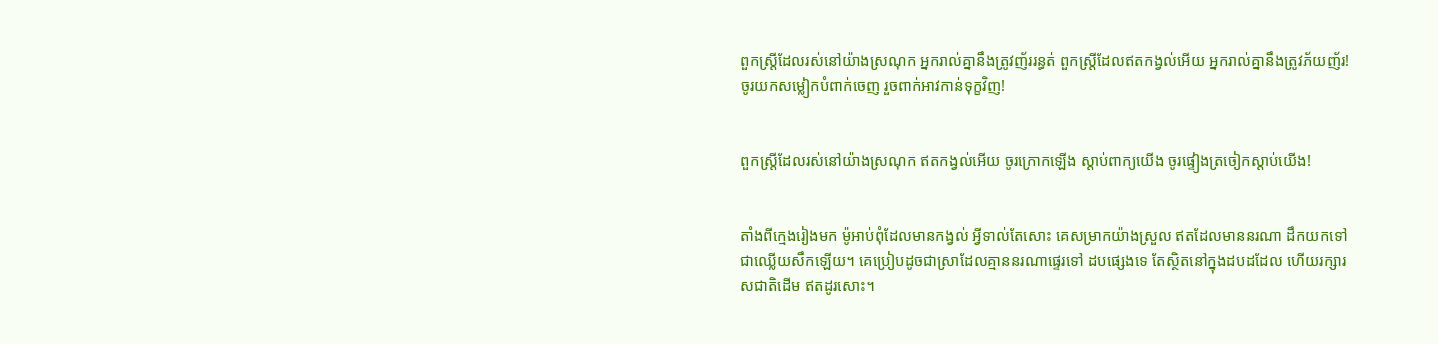ពួកស្ត្រីដែលរស់នៅយ៉ាងស្រណុក អ្នករាល់គ្នានឹងត្រូវញ័ររន្ធត់ ពួកស្ត្រីដែលឥតកង្វល់អើយ អ្នករាល់គ្នានឹងត្រូវភ័យញ័រ! ចូរយកសម្លៀក‌បំពាក់ចេញ រួចពាក់អាវកាន់ទុក្ខវិញ!


ពួកស្ត្រីដែលរស់នៅយ៉ាងស្រណុក ឥតកង្វល់អើយ ចូរក្រោកឡើង ស្ដាប់ពាក្យយើង ចូរផ្ទៀងត្រចៀកស្ដាប់យើង!


តាំងពីក្មេងរៀងមក ម៉ូអាប់ពុំដែលមានកង្វល់ អ្វីទាល់តែសោះ គេសម្រាកយ៉ាងស្រួល ឥតដែលមាននរណា ដឹកយកទៅជាឈ្លើយសឹកឡើយ។ គេប្រៀបដូចជាស្រាដែលគ្មាននរណាផ្ទេរទៅ ដបផ្សេងទេ តែស្ថិតនៅក្នុងដបដដែល ហើយរក្សារស‌ជាតិដើម ឥតដូរសោះ។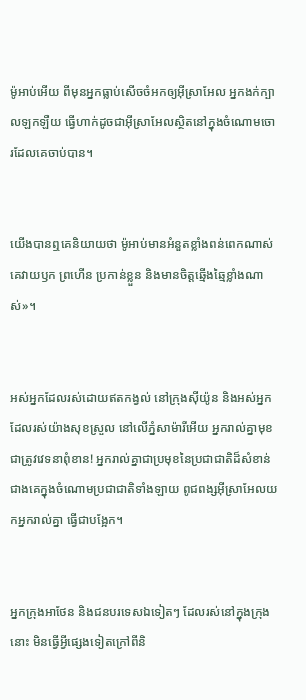ម៉ូអាប់អើយ ពីមុនអ្នកធ្លាប់សើចចំអកឲ្យអ៊ីស្រា‌អែល អ្នកងក់ក្បាលឡក‌ឡឺយ ធ្វើហាក់ដូចជាអ៊ីស្រា‌អែលស្ថិតនៅក្នុងចំណោមចោរដែលគេចាប់បាន។


យើងបានឮគេនិយាយថា ម៉ូអាប់មានអំនួតខ្លាំងពន់ពេកណាស់ គេវាយ‌ឫក ព្រហើន ប្រកាន់ខ្លួន និងមានចិត្តឆ្មើង‌ឆ្មៃខ្លាំងណាស់»។


អស់អ្នកដែលរស់ដោយឥតកង្វល់ នៅក្រុងស៊ីយ៉ូន និងអស់អ្នកដែលរស់យ៉ាងសុខស្រួល នៅលើភ្នំសា‌ម៉ារីអើយ អ្នករាល់គ្នាមុខជាត្រូវវេទនាពុំ‌ខាន! អ្នករាល់គ្នាជាប្រមុខនៃប្រជា‌ជាតិដ៏សំខាន់ ជាងគេក្នុងចំណោមប្រជា‌ជាតិទាំង‌ឡាយ ពូជ‌ពង្សអ៊ីស្រា‌អែលយកអ្នករាល់គ្នា ធ្វើជាបង្អែក។


អ្នកក្រុងអាថែន និងជនបរទេសឯទៀតៗ ដែលរស់នៅក្នុងក្រុងនោះ មិនធ្វើអ្វីផ្សេងទៀតក្រៅពីនិ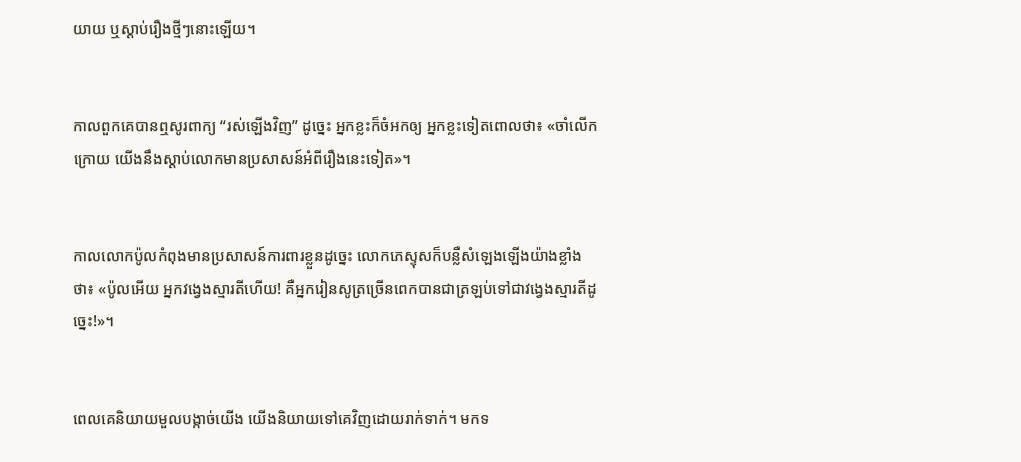យាយ ឬស្ដាប់រឿងថ្មីៗនោះឡើយ។


កាលពួកគេបានឮសូរពាក្យ “រស់ឡើងវិញ” ដូច្នេះ អ្នកខ្លះក៏ចំអកឲ្យ អ្នកខ្លះទៀតពោលថា៖ «ចាំលើកក្រោយ យើងនឹងស្ដាប់លោកមានប្រសាសន៍អំពីរឿងនេះទៀត»។


កាលលោកប៉ូលកំពុងមានប្រសាសន៍ការពារខ្លួនដូច្នេះ លោកភេស្ទុសក៏បន្លឺសំឡេងឡើងយ៉ាងខ្លាំងថា៖ «ប៉ូលអើយ អ្នកវង្វេងស្មារតីហើយ! គឺអ្នករៀនសូត្រច្រើនពេកបានជាត្រឡប់ទៅជាវង្វេងស្មារតីដូច្នេះ!»។


ពេលគេនិយាយមួលបង្កាច់យើង យើងនិយាយទៅគេវិញដោយរាក់‌ទាក់។ មកទ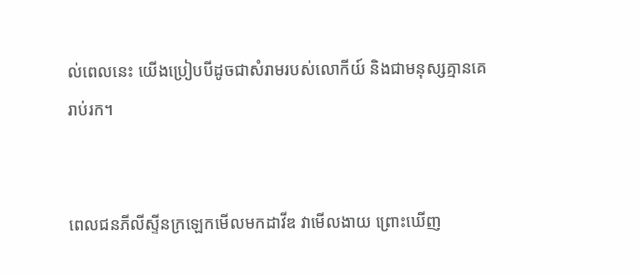ល់ពេលនេះ យើងប្រៀបបីដូចជាសំរាមរបស់លោកីយ៍ និងជាមនុស្សគ្មានគេរាប់រក។


ពេលជនភីលីស្ទីនក្រឡេកមើលមកដាវីឌ វាមើល‌ងាយ ព្រោះឃើញ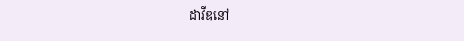ដាវីឌនៅ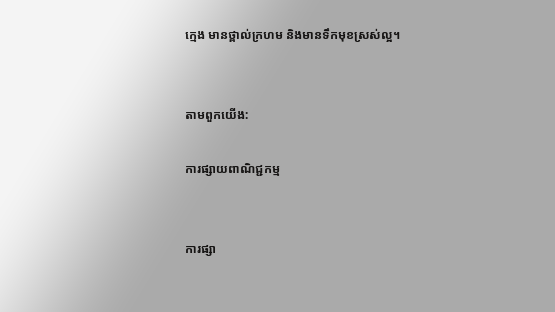ក្មេង មានថ្ពាល់ក្រហម និងមានទឹកមុខស្រស់ល្អ។


តាមពួកយើង:

ការផ្សាយពាណិជ្ជកម្ម


ការផ្សា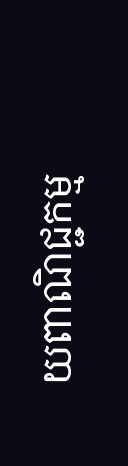យពាណិជ្ជកម្ម